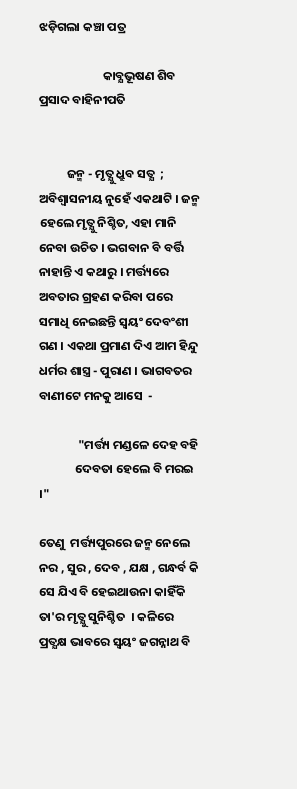ଝଡ଼ିଗଲା କଞ୍ଚା ପତ୍ର

                       କାବ୍ଯଭୂଷଣ ଶିବ ପ୍ରସାଦ ବାହିନୀପତି


          ଜନ୍ମ - ମୃତ୍ଯୁ ଧ୍ରୁବ ସତ୍ଯ  ; ଅବିଶ୍ବାସନୀୟ ନୁହେଁ ଏକଥାଟି । ଜନ୍ମ ହେଲେ ମୃତ୍ଯୁ ନିଶ୍ଚିତ, ଏହା ମାନି ନେବା ଉଚିତ । ଭଗବାନ ବି ବର୍ତ୍ତି ନାହାନ୍ତି ଏ କଥାରୁ । ମର୍ତ୍ତ୍ୟରେ ଅବତାର ଗ୍ରହଣ କରିବା ପରେ ସମାଧି ନେଇଛନ୍ତି ସ୍ବୟଂ ଦେବଂଶୀ ଗଣ । ଏକଥା ପ୍ରମାଣ ଦିଏ ଆମ ହିନ୍ଦୁ ଧର୍ମର ଶାସ୍ତ୍ର - ପୁରାଣ । ଭାଗବତର ବାଣୀଟେ ମନକୁ ଆସେ  -

              "ମର୍ତ୍ତ୍ୟ ମଣ୍ଡଳେ ଦେହ ବହି
             ଦେବତା ହେଲେ ବି ମରଇ ।"

ତେଣୁ  ମର୍ତ୍ତ୍ୟପୁରରେ ଜନ୍ମ ନେଲେ ନର , ସୁର , ଦେବ , ଯକ୍ଷ , ଗନ୍ଧର୍ବ କି ସେ ଯିଏ ବି ହେଇଥାଉନା କାହିଁକି ତା'ର ମୃତ୍ଯୁ ସୁନିଶ୍ଚିତ  । କଳିରେ ପ୍ରତ୍ଯକ୍ଷ ଭାବରେ ସ୍ବୟଂ ଜଗନ୍ନାଥ ବି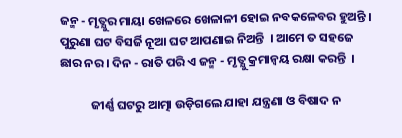ଜନ୍ମ - ମୃତ୍ଯୁର ମାୟା ଖେଳରେ ଖେଳାଳୀ ହୋଇ ନବକଳେବର ହୁଅନ୍ତି । ପୁରୁଣା ଘଟ ବିସର୍ଜି ନୂଆ ଘଟ ଆପଣାଇ ନିଅନ୍ତି  । ଆମେ ତ ସହଜେ ଛାର ନର । ଦିନ - ରାତି ପରି ଏ ଜନ୍ମ - ମୃତ୍ଯୁ କ୍ରମାନ୍ୱୟ ରକ୍ଷା କରନ୍ତି  ।

           ଜୀର୍ଣ୍ଣ ଘଟରୁ ଆତ୍ମା ଉଡ଼ିଗଲେ ଯାହା ଯନ୍ତ୍ରଣା ଓ ବିଷାଦ ନ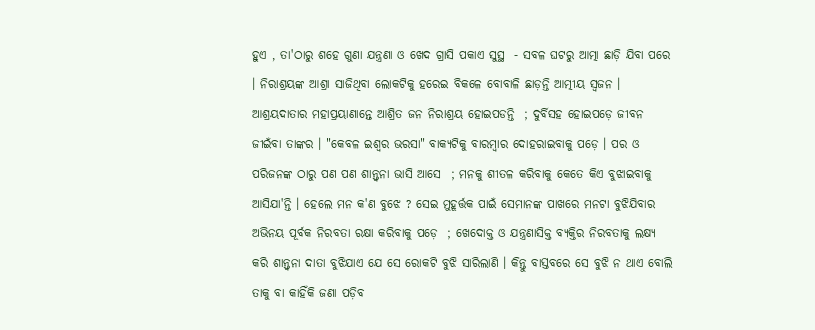ହୁଏ , ତା'ଠାରୁ ଶହେ ଗୁଣା ଯନ୍ତ୍ରଣା ଓ ଖେଦ ଗ୍ରାସି ପକାଏ ସୁସ୍ଥ  - ସବଳ ଘଟରୁ ଆତ୍ମା ଛାଡ଼ି ଯିବା ପରେ । ନିରାଶ୍ରୟଙ୍କ ଆଶ୍ରା ସାଜିଥିବା ଲୋକଟିକୁ ହରେଇ ବିକଳେ ବୋବାଳି ଛାଡ଼ନ୍ତି ଆତ୍ମୀୟ ସ୍ବଜନ । ଆଶ୍ରୟଦାତାର ମହାପ୍ରୟାଣାନ୍ତେ ଆଶ୍ରିତ ଜନ ନିରାଶ୍ରୟ ହୋଇପଡନ୍ତି  ; ଦୁର୍ବିସହ ହୋଇପଡ଼େ ଜୀବନ ଜୀଇଁବା ତାଙ୍କର । "କେବଳ ଇଶ୍ବର ଭରସା" ବାକ୍ଯଟିକୁ ବାରମ୍ବାର ଦୋହରାଇବାକୁ ପଡ଼େ । ପର ଓ ପରିଜନଙ୍କ ଠାରୁ ପଣ ପଣ ଶାନ୍ତ୍ବନା ଭାସି ଆସେ  ; ମନକୁ ଶୀତଳ କରିବାକୁ କେତେ କିଏ ବୁଝାଇବାକୁ ଆସିଯା'ନ୍ତି । ହେଲେ ମନ କ'ଣ ବୁଝେ ? ସେଇ ମୁହୂର୍ତ୍ତକ ପାଇଁ ସେମାନଙ୍କ ପାଖରେ ମନଟା ବୁଝିଯିବାର ଅଭିନୟ ପୂର୍ବକ ନିରବତା ରକ୍ଷା କରିବାକୁ ପଡ଼େ  ; ଖେଦୋକ୍ତ ଓ ଯନ୍ତ୍ରଣାସିକ୍ତ ବ୍ଯକ୍ତିର ନିରବତାକୁ ଲକ୍ଷ୍ଯ କରି ଶାନ୍ତ୍ବନା ଦାତା ବୁଝିଯାଏ ଯେ ସେ ରୋକଟି ବୁଝି ସାରିଲାଣି । କିନ୍ତୁ ବାସ୍ତବରେ ସେ ବୁଝି ନ ଥାଏ ବୋଲି ତାକୁ ବା କାହିଁକି ଜଣା ପଡ଼ିବ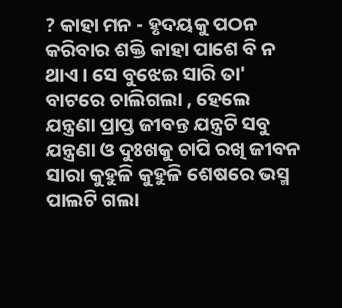? କାହା ମନ - ହୃଦୟକୁ ପଠନ କରିବାର ଶକ୍ତି କାହା ପାଶେ ବି ନ ଥାଏ । ସେ ବୁଝେଇ ସାରି ତା' ବାଟରେ ଚାଲିଗଲା , ହେଲେ ଯନ୍ତ୍ରଣା ପ୍ରାପ୍ତ ଜୀବନ୍ତ ଯନ୍ତ୍ରଟି ସବୁ ଯନ୍ତ୍ରଣା ଓ ଦୁଃଖକୁ ଚାପି ରଖି ଜୀବନ ସାରା କୁହୁଳି କୁହୁଳି ଶେଷରେ ଭସ୍ମ ପାଲଟି ଗଲା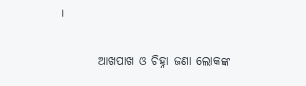।

        ଆଖପାଖ ଓ ଚିହ୍ନା ଜଣା ଲୋକଙ୍କ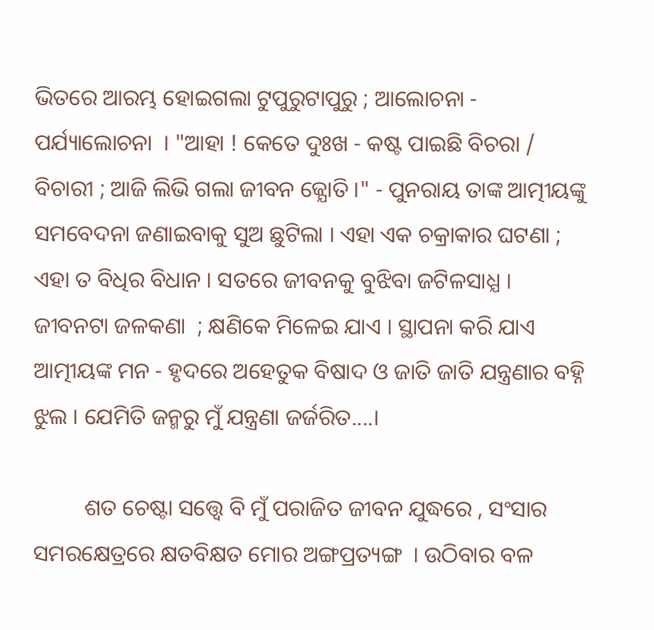ଭିତରେ ଆରମ୍ଭ ହୋଇଗଲା ଟୁପୁରୁଟାପୁରୁ ; ଆଲୋଚନା - ପର୍ଯ୍ୟାଲୋଚନା  । "ଆହା ! କେତେ ଦୁଃଖ - କଷ୍ଟ ପାଇଛି ବିଚରା / ବିଚାରୀ ; ଆଜି ଲିଭି ଗଲା ଜୀବନ ଜ୍ଯୋତି ।" - ପୁନରାୟ ତାଙ୍କ ଆତ୍ମୀୟଙ୍କୁ ସମବେଦନା ଜଣାଇବାକୁ ସୁଅ ଛୁଟିଲା । ଏହା ଏକ ଚକ୍ରାକାର ଘଟଣା ; ଏହା ତ ବିଧିର ବିଧାନ । ସତରେ ଜୀବନକୁ ବୁଝିବା ଜଟିଳସାଧ୍ଯ । ଜୀବନଟା ଜଳକଣା  ; କ୍ଷଣିକେ ମିଳେଇ ଯାଏ । ସ୍ଥାପନା କରି ଯାଏ ଆତ୍ମୀୟଙ୍କ ମନ - ହୃଦରେ ଅହେତୁକ ବିଷାଦ ଓ ଜାତି ଜାତି ଯନ୍ତ୍ରଣାର ବହ୍ନି ଝୁଲ । ଯେମିତି ଜନ୍ମରୁ ମୁଁ ଯନ୍ତ୍ରଣା ଜର୍ଜରିତ....।

         ଶତ ଚେଷ୍ଟା ସତ୍ତ୍ୱେ ବି ମୁଁ ପରାଜିତ ଜୀବନ ଯୁଦ୍ଧରେ , ସଂସାର ସମରକ୍ଷେତ୍ରରେ କ୍ଷତବିକ୍ଷତ ମୋର ଅଙ୍ଗପ୍ରତ୍ୟଙ୍ଗ  । ଉଠିବାର ବଳ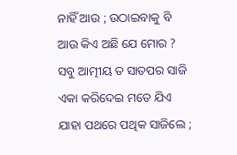ନାହିଁ ଆଉ ; ଉଠାଇବାକୁ ବି ଆଉ କିଏ ଅଛି ଯେ ମୋର ? ସବୁ ଆତ୍ମୀୟ ତ ସାତପର ସାଜି ଏକା କରିଦେଇ ମତେ ଯିଏ ଯାହା ପଥରେ ପଥିକ ସାଜିଲେ ;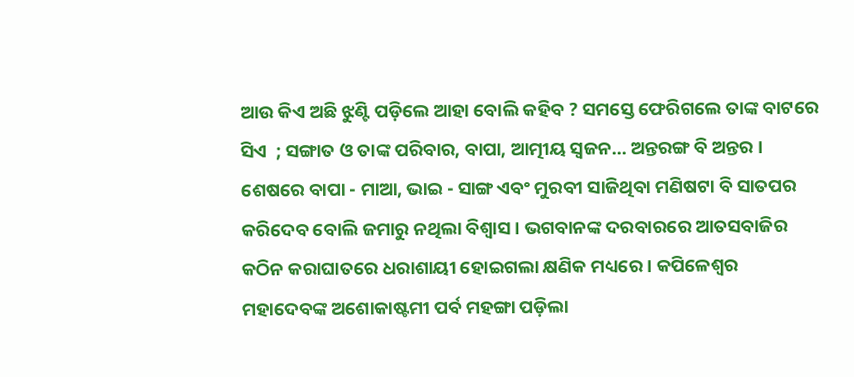ଆଉ କିଏ ଅଛି ଝୁଣ୍ଟି ପଡ଼ିଲେ ଆହା ବୋଲି କହିବ ? ସମସ୍ତେ ଫେରିଗଲେ ତାଙ୍କ ବାଟରେ ସିଏ  ; ସଙ୍ଗାତ ଓ ତାଙ୍କ ପରିବାର, ବାପା, ଆତ୍ମୀୟ ସ୍ବଜନ... ଅନ୍ତରଙ୍ଗ ବି ଅନ୍ତର । ଶେଷରେ ବାପା - ମାଆ, ଭାଇ - ସାଙ୍ଗ ଏବଂ ମୁରବୀ ସାଜିଥିବା ମଣିଷଟା ବି ସାତପର କରିଦେବ ବୋଲି ଜମାରୁ ନଥିଲା ବିଶ୍ବାସ । ଭଗବାନଙ୍କ ଦରବାରରେ ଆତସବାଜିର କଠିନ କରାଘାତରେ ଧରାଶାୟୀ ହୋଇଗଲା କ୍ଷଣିକ ମଧ୍ୟରେ । କପିଳେଶ୍ବର ମହାଦେବଙ୍କ ଅଶୋକାଷ୍ଟମୀ ପର୍ବ ମହଙ୍ଗା ପଡ଼ିଲା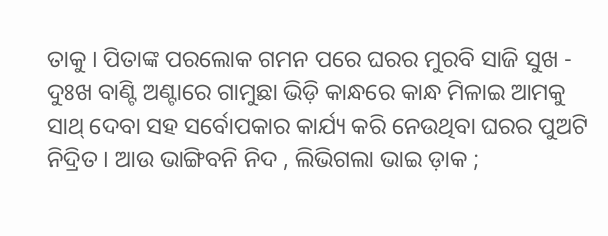ତାକୁ । ପିତାଙ୍କ ପରଲୋକ ଗମନ ପରେ ଘରର ମୁରବି ସାଜି ସୁଖ - ଦୁଃଖ ବାଣ୍ଟି ଅଣ୍ଟାରେ ଗାମୁଛା ଭିଡ଼ି କାନ୍ଧରେ କାନ୍ଧ ମିଳାଇ ଆମକୁ ସାଥ୍‌ ଦେବା ସହ ସର୍ବୋପକାର କାର୍ଯ୍ୟ କରି ନେଉଥିବା ଘରର ପୁଅଟି ନିଦ୍ରିତ । ଆଉ ଭାଙ୍ଗିବନି ନିଦ , ଲିଭିଗଲା ଭାଇ ଡ଼ାକ ;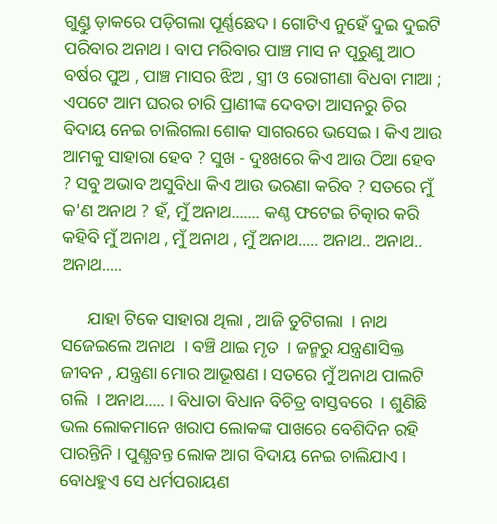ଗୁଣ୍ଡୁ ଡ଼ାକରେ ପଡ଼ିଗଲା ପୂର୍ଣ୍ଣଛେଦ । ଗୋଟିଏ ନୁହେଁ ଦୁଇ ଦୁଇଟି ପରିବାର ଅନାଥ । ବାପ ମରିବାର ପାଞ୍ଚ ମାସ ନ ପୂରୁଣୁ ଆଠ ବର୍ଷର ପୁଅ , ପାଞ୍ଚ ମାସର ଝିଅ , ସ୍ତ୍ରୀ ଓ ରୋଗୀଣା ବିଧବା ମାଆ ; ଏପଟେ ଆମ ଘରର ଚାରି ପ୍ରାଣୀଙ୍କ ଦେବତା ଆସନରୁ ଚିର ବିଦାୟ ନେଇ ଚାଲିଗଲା ଶୋକ ସାଗରରେ ଭସେଇ । କିଏ ଆଉ ଆମକୁ ସାହାରା ହେବ ? ସୁଖ - ଦୁଃଖରେ କିଏ ଆଉ ଠିଆ ହେବ  ? ସବୁ ଅଭାବ ଅସୁବିଧା କିଏ ଆଉ ଭରଣା କରିବ ? ସତରେ ମୁଁ କ'ଣ ଅନାଥ ? ହଁ, ମୁଁ ଅନାଥ....... କଣ୍ଠ ଫଟେଇ ଚିତ୍କାର କରି କହିବି ମୁଁ ଅନାଥ , ମୁଁ ଅନାଥ , ମୁଁ ଅନାଥ..... ଅନାଥ.. ଅନାଥ.. ଅନାଥ.....

      ଯାହା ଟିକେ ସାହାରା ଥିଲା , ଆଜି ତୁଟିଗଲା  । ନାଥ ସଜେଇଲେ ଅନାଥ  । ବଞ୍ଚି ଥାଇ ମୃତ  । ଜନ୍ମରୁ ଯନ୍ତ୍ରଣାସିକ୍ତ ଜୀବନ , ଯନ୍ତ୍ରଣା ମୋର ଆଭୂଷଣ । ସତରେ ମୁଁ ଅନାଥ ପାଲଟି ଗଲି  । ଅନାଥ..... । ବିଧାତା ବିଧାନ ବିଚିତ୍ର ବାସ୍ତବରେ  । ଶୁଣିଛି ଭଲ ଲୋକମାନେ ଖରାପ ଲୋକଙ୍କ ପାଖରେ ବେଶିଦିନ ରହି ପାରନ୍ତିନି । ପୁଣ୍ଯବନ୍ତ ଲୋକ ଆଗ ବିଦାୟ ନେଇ ଚାଲିଯାଏ । ବୋଧହୁଏ ସେ ଧର୍ମପରାୟଣ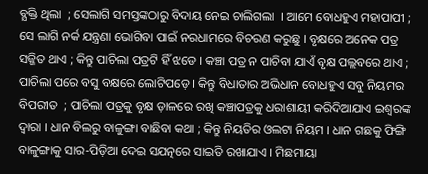ବ୍ଯକ୍ତି ଥିଲା  ; ସେଲାଗି ସମସ୍ତଙ୍କଠାରୁ ବିଦାୟ ନେଇ ଚାଲିଗଲା  । ଆମେ ବୋଧହୁଏ ମହାପାପୀ ; ସେ ଲାଗି ନର୍କ ଯନ୍ତ୍ରଣା ଭୋଗିବା ପାଇଁ ନରଧାମରେ ବିଚରଣ କରୁଛୁ । ବୃକ୍ଷରେ ଅନେକ ପତ୍ର ସଜ୍ଜିତ ଥାଏ ; କିନ୍ତୁ ପାଚିଲା ପତ୍ରଟି ହିଁ ଝଡେ । କଞ୍ଚା ପତ୍ର ନ ପାଚିବା ଯାଏଁ ବୃକ୍ଷ ପଲ୍ଲବରେ ଥାଏ ; ପାଚିଲା ପରେ ବସୁ ବକ୍ଷରେ ଲୋଟିପଡ଼େ । କିନ୍ତୁ ବିଧାତାର ଅଭିଧାନ ବୋଧହୁଏ ସବୁ ନିୟମର ବିପରୀତ  ; ପାଚିଲା ପତ୍ରକୁ ବୃକ୍ଷ ଡ଼ାଳରେ ରଖି କଞ୍ଚାପତ୍ରକୁ ଧରାଶାୟୀ କରିଦିଆଯାଏ ଇଶ୍ବରଙ୍କ ଦ୍ବାରା । ଧାନ ବିଲରୁ ବାଳୁଙ୍ଗା ବାଛିବା କଥା ; କିନ୍ତୁ ନିୟତିର ଓଲଟା ନିୟମ । ଧାନ ଗଛକୁ ଫିଙ୍ଗି ବାଳୁଙ୍ଗାକୁ ସାର-ପିଡ଼ିଆ ଦେଇ ସଯତ୍ନରେ ସାଇତି ରଖାଯାଏ । ମିଛମାୟା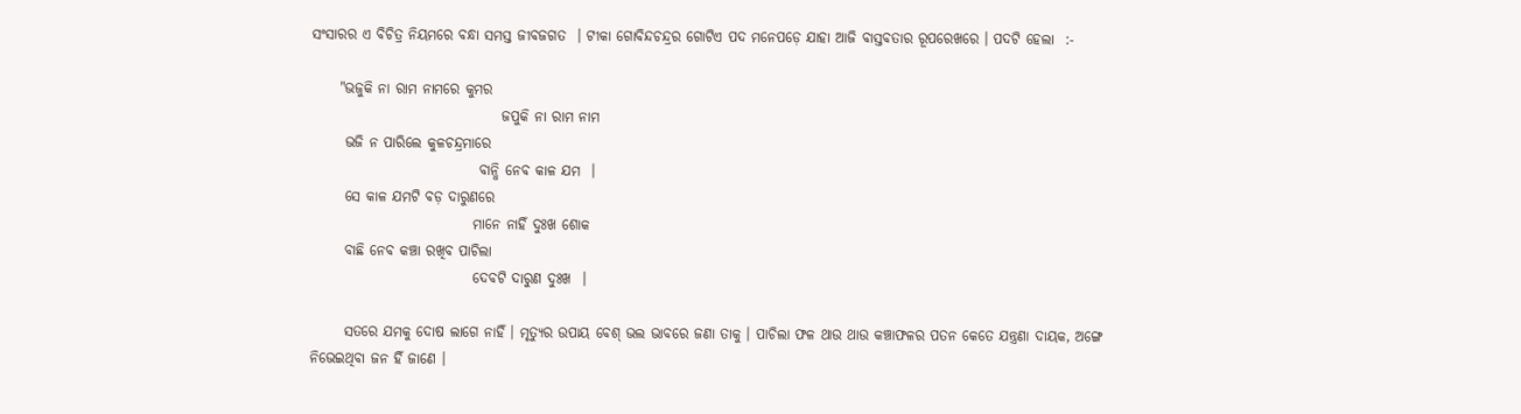ସଂସାରର ଏ ବିଚିତ୍ର ନିୟମରେ ବନ୍ଧା ସମସ୍ତ ଜୀବଜଗତ  । ଟୀକା ଗୋବିନ୍ଦଚନ୍ଦ୍ରର ଗୋଟିଏ ପଦ ମନେପଡ଼େ ଯାହା ଆଜି ବାସ୍ତବତାର ରୂପରେଖରେ । ପଦଟି ହେଲା  :-

     "ଭଜୁକି ନା ରାମ ନାମରେ କୁମର
                                  ଜପୁକି ନା ରାମ ନାମ
      ଭଜି ନ ପାରିଲେ କୁଳଚନ୍ଦ୍ରମାରେ
                              ବାନ୍ଧି ନେବ କାଳ ଯମ  ।
      ସେ କାଳ ଯମଟି ବଡ଼ ଦାରୁଣରେ
                             ମାନେ ନାହିଁ ଦୁଃଖ ଶୋକ
      ବାଛି ନେବ କଞ୍ଚା ରଖିବ ପାଚିଲା
                             ଦେବଟି ଦାରୁଣ ଦୁଃଖ  ।

      ସତରେ ଯମକୁ ଦୋଷ ଲାଗେ ନାହିଁ । ମୃତ୍ଯୁର ଉପାୟ ବେଶ୍‌ ଭଲ ଭାବରେ ଜଣା ତାକୁ । ପାଚିଲା ଫଳ ଥାଉ ଥାଉ କଞ୍ଚାଫଳର ପତନ କେତେ ଯନ୍ତ୍ରଣା ଦାୟକ, ଅଙ୍ଗେ ନିଭେଇଥିବା ଜନ ହିଁ ଜାଣେ ।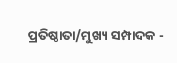ପ୍ରତିଷ୍ଠାତା/ମୁଖ୍ୟ ସମ୍ପାଦକ -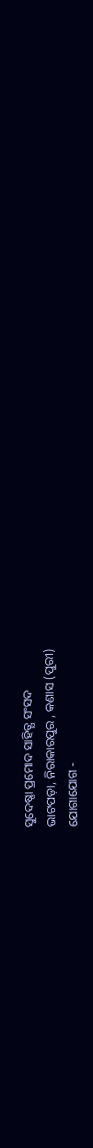ସୁଦେଷ୍ଣା ପ୍ରମୋଦ ସାହିତ୍ଯ ସଂସଦ
ଭାଟପଡ଼ା, ନିରାକାରପୁର , କଣାସ (ପୁରୀ)
ଯୋଗାଯୋଗ -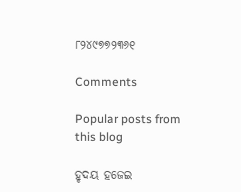୮୨୪୯୭୭୨୩୬୧

Comments

Popular posts from this blog

ହୃଦୟ ହଜେଇ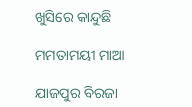ଖୁସିରେ କାନ୍ଦୁଛି

ମମତାମୟୀ ମାଆ

ଯାଜପୁର ବିରଜା